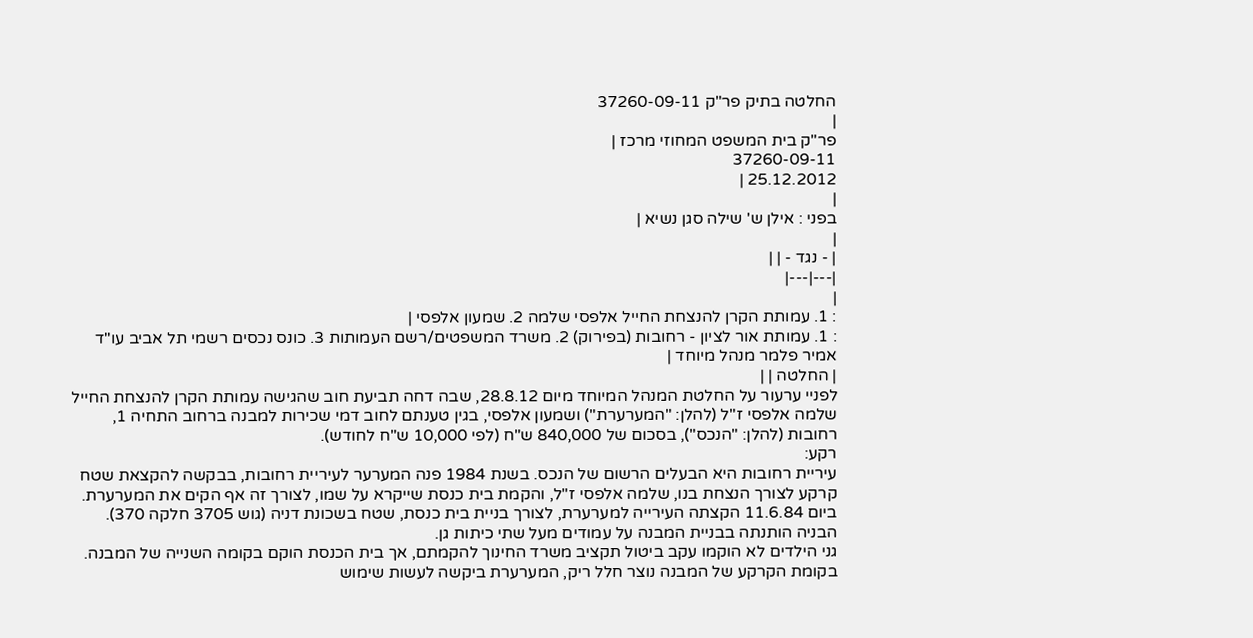החלטה בתיק פר"ק 37260-09-11
|
פר"ק בית המשפט המחוזי מרכז |
37260-09-11
25.12.2012 |
|
בפני : אילן ש' שילה סגן נשיא |
|
| - נגד - | |
|---|---|
|
: 1. עמותת הקרן להנצחת החייל אלפסי שלמה 2. שמעון אלפסי |
: 1. עמותת אור לציון - רחובות (בפירוק) 2. משרד המשפטים/רשם העמותות 3. כונס נכסים רשמי תל אביב עו"ד אמיר פלמר מנהל מיוחד |
| החלטה | |
לפניי ערעור על החלטת המנהל המיוחד מיום 28.8.12, שבה דחה תביעת חוב שהגישה עמותת הקרן להנצחת החייל שלמה אלפסי ז"ל (להלן: "המערערת") ושמעון אלפסי, בגין טענתם לחוב דמי שכירות למבנה ברחוב התחיה 1, רחובות (להלן: "הנכס"), בסכום של 840,000 ש"ח (לפי 10,000 ש"ח לחודש).
רקע:
עיריית רחובות היא הבעלים הרשום של הנכס. בשנת 1984 פנה המערער לעיריית רחובות, בבקשה להקצאת שטח קרקע לצורך הנצחת בנו, שלמה אלפסי ז"ל, והקמת בית כנסת שייקרא על שמו, לצורך זה אף הקים את המערערת.
ביום 11.6.84 הקצתה העירייה למערערת, לצורך בניית בית כנסת, שטח בשכונת דניה (גוש 3705 חלקה 370). הבניה הותנתה בבניית המבנה על עמודים מעל שתי כיתות גן.
גני הילדים לא הוקמו עקב ביטול תקציב משרד החינוך להקמתם, אך בית הכנסת הוקם בקומה השנייה של המבנה. בקומת הקרקע של המבנה נוצר חלל ריק, המערערת ביקשה לעשות שימוש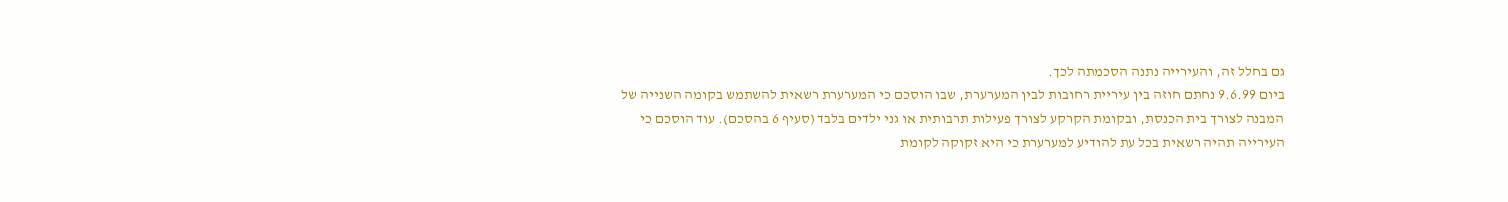גם בחלל זה, והעירייה נתנה הסכמתה לכך.
ביום 9.6.99 נחתם חוזה בין עיריית רחובות לבין המערערת, שבו הוסכם כי המערערת רשאית להשתמש בקומה השנייה של המבנה לצורך בית הכנסת, ובקומת הקרקע לצורך פעילות תרבותית או גני ילדים בלבד (סעיף 6 בהסכם). עוד הוסכם כי העירייה תהיה רשאית בכל עת להודיע למערערת כי היא זקוקה לקומת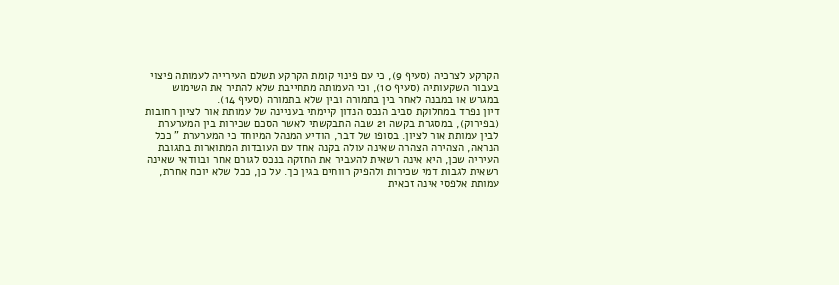הקרקע לצרכיה (סעיף 9), כי עם פינוי קומת הקרקע תשלם העירייה לעמותה פיצוי בעבור השקעותיה (סעיף 10), וכי העמותה מתחייבת שלא להתיר את השימוש במגרש או במבנה לאחר בין בתמורה ובין שלא בתמורה (סעיף 14).
דיון נפרד במחלוקת סביב הנכס הנדון קיימתי בעניינה של עמותת אור לציון רחובות (בפירוק), במסגרת בקשה 21 שבה התבקשתי לאשר הסכם שכירות בין המערערת לבין עמותת אור לציון. בסופו של דבר, הודיע המנהל המיוחד כי המערערת " ככל הנראה, הצהירה הצהרה שאינה עולה בקנה אחד עם העובדות המתוארות בתגובת העיריה שכן, היא אינה רשאית להעביר את החזקה בנכס לגורם אחר ובוודאי שאינה רשאית לגבות דמי שכירות ולהפיק רווחים בגין כך. על כן, ככל שלא יוכח אחרת, עמותת אלפסי אינה זכאית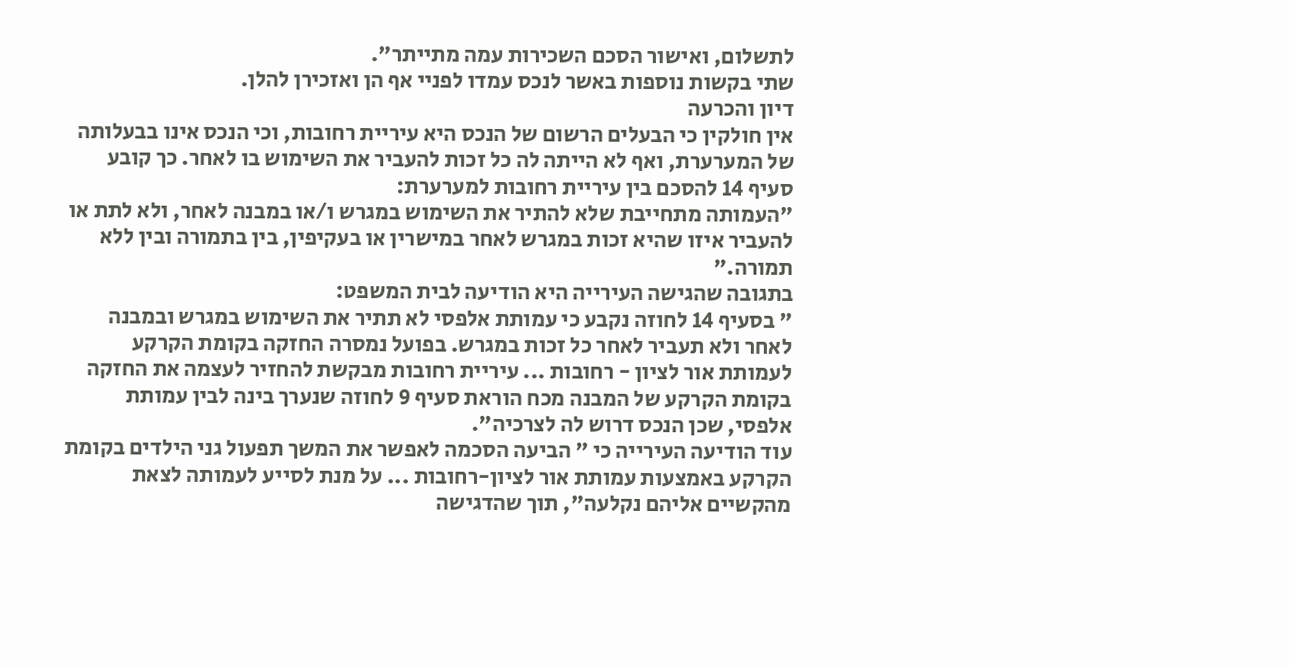לתשלום, ואישור הסכם השכירות עמה מתייתר".
שתי בקשות נוספות באשר לנכס עמדו לפניי אף הן ואזכירן להלן.
דיון והכרעה
אין חולקין כי הבעלים הרשום של הנכס היא עיריית רחובות, וכי הנכס אינו בבעלותה של המערערת, ואף לא הייתה לה כל זכות להעביר את השימוש בו לאחר. כך קובע סעיף 14 להסכם בין עיריית רחובות למערערת:
"העמותה מתחייבת שלא להתיר את השימוש במגרש ו/או במבנה לאחר, ולא לתת או להעביר איזו שהיא זכות במגרש לאחר במישרין או בעקיפין, בין בתמורה ובין ללא תמורה."
בתגובה שהגישה העירייה היא הודיעה לבית המשפט:
" בסעיף 14 לחוזה נקבע כי עמותת אלפסי לא תתיר את השימוש במגרש ובמבנה לאחר ולא תעביר לאחר כל זכות במגרש. בפועל נמסרה החזקה בקומת הקרקע לעמותת אור לציון - רחובות ... עיריית רחובות מבקשת להחזיר לעצמה את החזקה בקומת הקרקע של המבנה מכח הוראת סעיף 9 לחוזה שנערך בינה לבין עמותת אלפסי, שכן הנכס דרוש לה לצרכיה".
עוד הודיעה העירייה כי " הביעה הסכמה לאפשר את המשך תפעול גני הילדים בקומת הקרקע באמצעות עמותת אור לציון-רחובות ... על מנת לסייע לעמותה לצאת מהקשיים אליהם נקלעה", תוך שהדגישה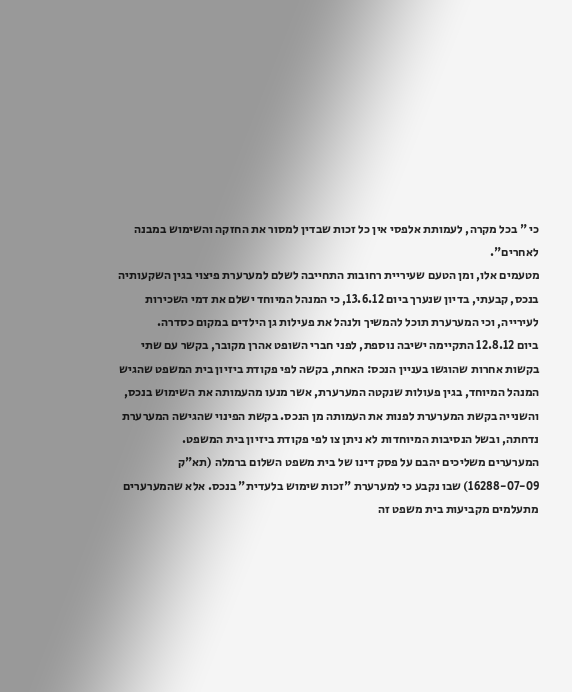כי " בכל מקרה, לעמותת אלפסי אין כל זכות שבדין למסור את החזקה והשימוש במבנה לאחרים".
מטעמים אלו, ומן הטעם שעיריית רחובות התחייבה לשלם למערערת פיצוי בגין השקעותיה בנכס, קבעתי, בדיון שנערך ביום 13.6.12, כי המנהל המיוחד ישלם את דמי השכירות לעירייה, וכי המערערת תוכל להמשיך ולנהל את פעילות גן הילדים במקום כסדרה.
ביום 12.8.12 התקיימה ישיבה נוספת, לפני חברי השופט אהרן מקובר, בקשר עם שתי בקשות אחרות שהוגשו בעניין הנכס: האחת, בקשה לפי פקודת ביזיון בית המשפט שהגיש המנהל המיוחד, בגין פעולות שנקטה המערערת, אשר מנעו מהעמותה את השימוש בנכס, והשנייה בקשת המערערת לפנות את העמותה מן הנכס. בקשת הפינוי שהגישה המערערת נדחתה, ובשל הנסיבות המיוחדות לא ניתן צו לפי פקודת ביזיון בית המשפט.
המערערים משליכים יהבם על פסק דינו של בית משפט השלום ברמלה (תא"ק 16288-07-09) שבו נקבע כי למערערת "זכות שימוש בלעדית" בנכס. אלא שהמערערים מתעלמים מקביעות בית משפט זה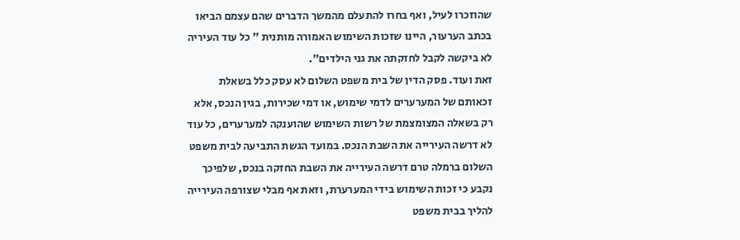שהוזכרו לעיל, ואף בחרו להתעלם מהמשך הדברים שהם עצמם הביאו בכתב הערעור, היינו שזכות השימוש האמורה מותנית " כל עוד העיריה לא ביקשה לקבל לחזקתה את גני הילדים".
זאת ועוד. פסק הדין של בית משפט השלום לא עסק כלל בשאלת זכאותם של המערערים לדמי שימוש, או דמי שכירות, בגין הנכס, אלא רק בשאלה המצומצמת של רשות השימוש שהוענקה למערערים, כל עוד לא דרשה העירייה את השבת הנכס. במועד הגשת התביעה לבית משפט השלום ברמלה טרם דרשה העירייה את השבת החזקה בנכס, שלפיכך נקבע כי זכות השימוש בידי המערערת, וזאת אף מבלי שצורפה העירייה להליך בבית משפט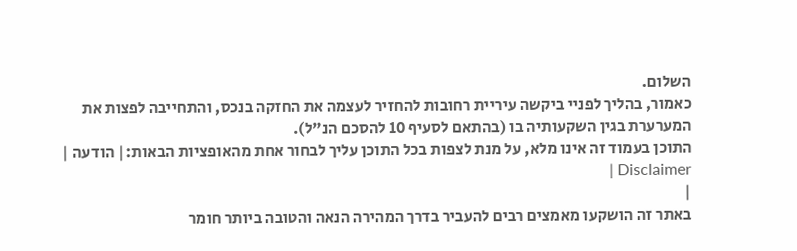השלום.
כאמור, בהליך לפניי ביקשה עיריית רחובות להחזיר לעצמה את החזקה בנכס, והתחייבה לפצות את המערערת בגין השקעותיה בו (בהתאם לסעיף 10 להסכם הנ"ל).
התוכן בעמוד זה אינו מלא, על מנת לצפות בכל התוכן עליך לבחור אחת מהאופציות הבאות:| הודעה | Disclaimer |
|
באתר זה הושקעו מאמצים רבים להעביר בדרך המהירה הנאה והטובה ביותר חומר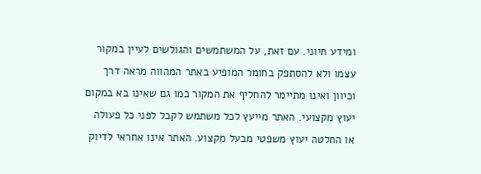ומידע חיוני. עם זאת, על המשתמשים והגולשים לעיין במקור עצמו ולא להסתפק בחומר המופיע באתר המהווה מראה דרך וכיוון ואינו מתיימר להחליף את המקור כמו גם שאינו בא במקום יעוץ מקצועי. האתר מייעץ לכל משתמש לקבל לפני כל פעולה או החלטה יעוץ משפטי מבעל מקצוע. האתר אינו אחראי לדיוק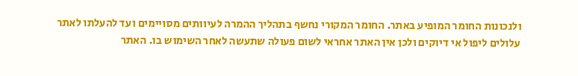ולנכונות החומר המופיע באתר. החומר המקורי נחשף בתהליך ההמרה לעיוותים מסויימים ועד להעלתו לאתר עלולים ליפול אי דיוקים ולכן אין האתר אחראי לשום פעולה שתעשה לאחר השימוש בו. האתר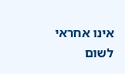אינו אחראי לשום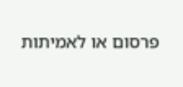פרסום או לאמיתות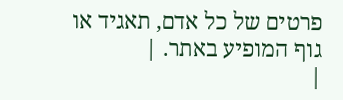פרטים של כל אדם, תאגיד או גוף המופיע באתר. |
|